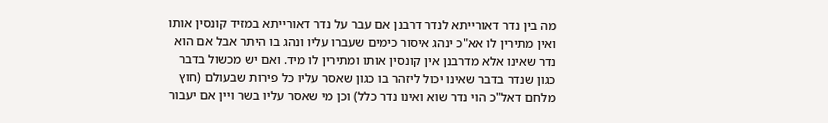מה בין נדר דאורייתא לנדר דרבנן אם עבר על נדר דאורייתא במזיד קונסין אותו ואין מתירין לו אא"כ ינהג איסור כימים שעברו עליו ונהג בו היתר אבל אם הוא נדר שאינו אלא מדרבנן אין קונסין אותו ומתירין לו מיד. ואם יש מכשול בדבר כגון שנדר בדבר שאינו יכול ליזהר בו כגון שאסר עליו כל פירות שבעולם (חוץ מלחם דאל"כ הוי נדר שוא ואינו נדר כלל) וכן מי שאסר עליו בשר ויין אם יעבור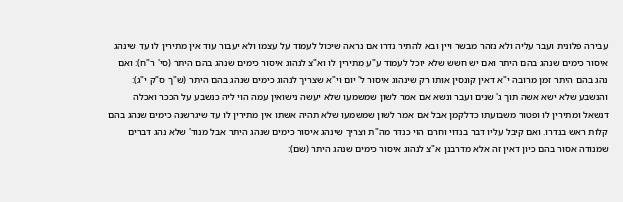עבירה פלונית ועבר עליה ולא נזהר מבשר ויין ובא להתיר נדרו אם נראה שיכול לעמוד על עצמו ולא יעבור עוד אין מתירין לו עד שינהג איסור כימים שנהג בהם היתר ואם יש חשש שלא יוכל לעמוד ע"ע מתירין לו וא"צ לנהוג איסור כימים שנהג בהם היתר (סי' ר"ח): ואם נהג בהם היתר זמן מרובה י"א דאין קונסין אותו רק שינהוג איסור ל' יום וי"א שצריך לנהוג כימים שנהג בהם היתר (ש"ך ס"ק י"ג): והנשבע שלא ישא אשה תוך ג' שנים ועבר ונשא אם אמר לשון שמשמעו שלא יעשה נישואין עמה הוי ליה כנשבע על הככר ואכלה דנשאל ומתירין לו ופטור משבועתו כדלקמן אבל אם אמר לשון שמשמעו שלא תהיה אשתו אין מתירין לו עד שיגרשנה כימים שנהג בהם קלות ראש בנדרו. ואם קיבל עליו דבר בנדוי וחרם הוי כנדר מה"ת וצריך שינהג איסור כימים שנהג היתר אבל מנוד' שלא נהג דברים שמנודה אסור בהם כיון דאין זה אלא מדרבנן א"צ לנהוג איסור כימים שנהג היתר (שם):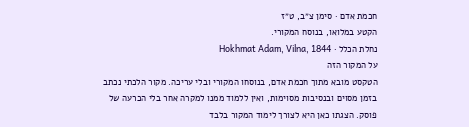חכמת אדם · סימן צ״ב, ט״ז
הקטע במלואו, בנוסח המקורי.
נחלת הכלל · Hokhmat Adam, Vilna, 1844
על המקור הזה
הטקסט מובא מתוך חכמת אדם, בנוסחו המקורי ובלי עריכה. מקור הלכתי נכתב בזמן מסוים ובנסיבות מסוימות, ואין ללמוד ממנו למקרה אחר בלי הכרעה של פוסק. הצגתו כאן היא לצורך לימוד המקור בלבד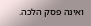ואינה פסק הלכה.